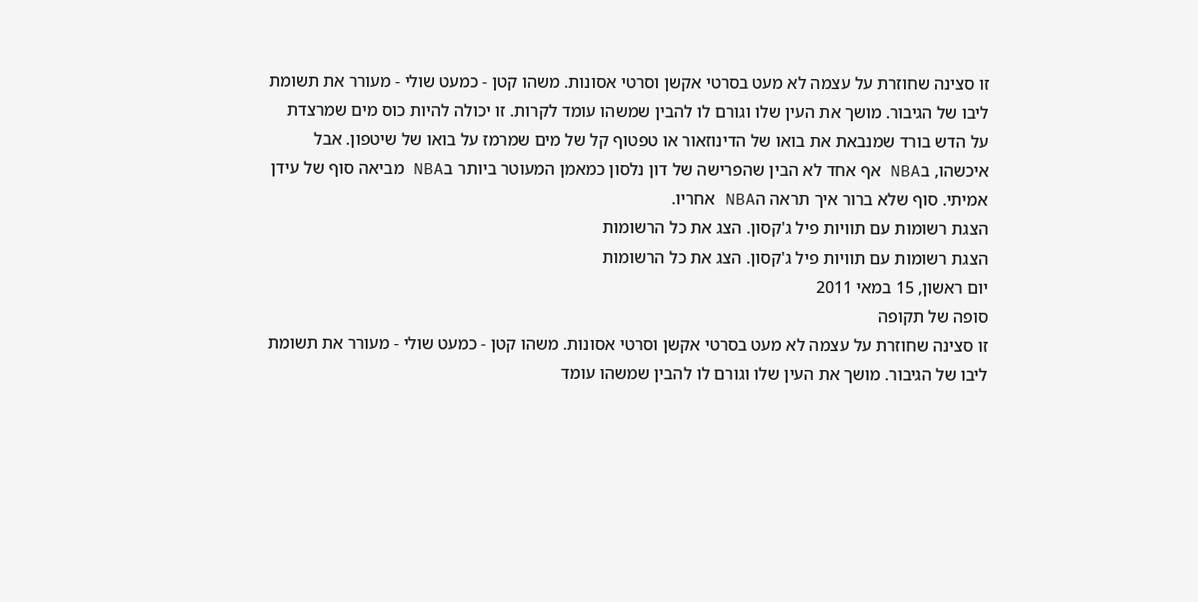זו סצינה שחוזרת על עצמה לא מעט בסרטי אקשן וסרטי אסונות. משהו קטן - כמעט שולי - מעורר את תשומת ליבו של הגיבור. מושך את העין שלו וגורם לו להבין שמשהו עומד לקרות. זו יכולה להיות כוס מים שמרצדת על הדש בורד שמנבאת את בואו של הדינוזאור או טפטוף קל של מים שמרמז על בואו של שיטפון. אבל איכשהו, בNBA אף אחד לא הבין שהפרישה של דון נלסון כמאמן המעוטר ביותר בNBA מביאה סוף של עידן אמיתי. סוף שלא ברור איך תראה הNBA אחריו.
הצגת רשומות עם תוויות פיל ג'קסון. הצג את כל הרשומות
הצגת רשומות עם תוויות פיל ג'קסון. הצג את כל הרשומות
יום ראשון, 15 במאי 2011
סופה של תקופה
זו סצינה שחוזרת על עצמה לא מעט בסרטי אקשן וסרטי אסונות. משהו קטן - כמעט שולי - מעורר את תשומת ליבו של הגיבור. מושך את העין שלו וגורם לו להבין שמשהו עומד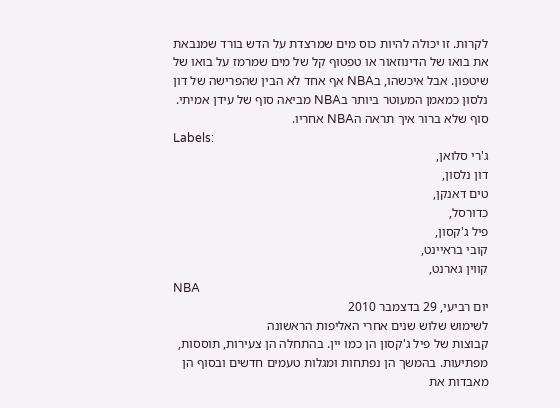לקרות. זו יכולה להיות כוס מים שמרצדת על הדש בורד שמנבאת את בואו של הדינוזאור או טפטוף קל של מים שמרמז על בואו של שיטפון. אבל איכשהו, בNBA אף אחד לא הבין שהפרישה של דון נלסון כמאמן המעוטר ביותר בNBA מביאה סוף של עידן אמיתי. סוף שלא ברור איך תראה הNBA אחריו.
Labels:
ג'רי סלואן,
דון נלסון,
טים דאנקן,
כדורסל,
פיל ג'קסון,
קובי בראיינט,
קווין גארנט,
NBA
יום רביעי, 29 בדצמבר 2010
לשימוש שלוש שנים אחרי האליפות הראשונה
קבוצות של פיל ג'קסון הן כמו יין. בהתחלה הן צעירות, תוססות, מפתיעות. בהמשך הן נפתחות ומגלות טעמים חדשים ובסוף הן מאבדות את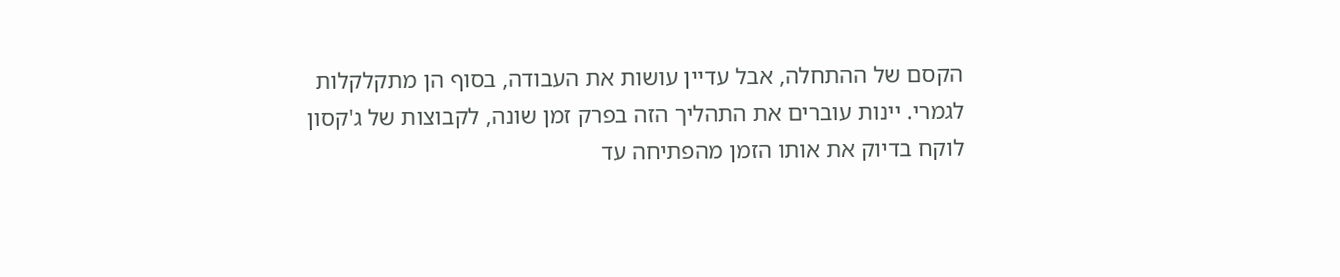הקסם של ההתחלה, אבל עדיין עושות את העבודה, בסוף הן מתקלקלות לגמרי. יינות עוברים את התהליך הזה בפרק זמן שונה, לקבוצות של ג'קסון לוקח בדיוק את אותו הזמן מהפתיחה עד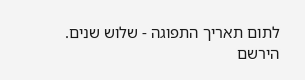לתום תאריך התפוגה - שלוש שנים.
הירשם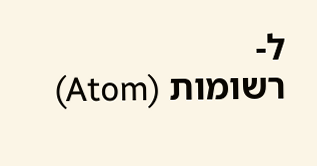ל-
רשומות (Atom)